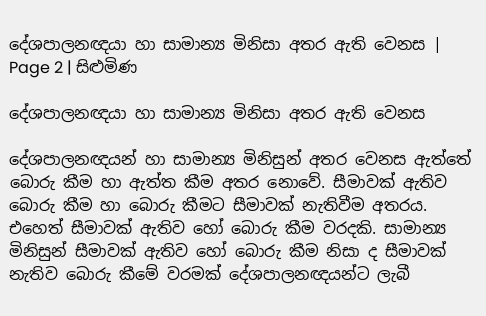දේශපාලනඥයා හා සාමාන්‍ය මිනිසා අතර ඇති වෙනස | Page 2 | සිළුමිණ

දේශපාලනඥයා හා සාමාන්‍ය මිනිසා අතර ඇති වෙනස

දේශපාලනඥයන් හා සාමාන්‍ය මිනිසුන් අතර වෙනස ඇත්තේ බොරු කීම හා ඇත්ත කීම අතර නොවේ. සීමාවක් ඇතිව බොරු කීම හා බොරු කීමට සීමාවක් නැතිවීම අතරය. එහෙත් සීමාවක් ඇතිව හෝ බොරු කීම වරදකි. සාමාන්‍ය මිනිසුන් සීමාවක් ඇතිව හෝ බොරු කීම නිසා ද සීමාවක් නැතිව බොරු කීමේ වරමක් දේශපාලනඥයන්ට ලැබී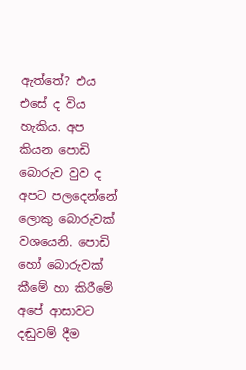ඇත්තේ? එය එසේ ද විය හැකිය. අප කියන පොඩි බොරුව වුව ද අපට පලදෙන්නේ ලොකු බොරුවක් වශයෙනි. පොඩි හෝ බොරුවක් කීමේ හා කිරීමේ අපේ ආසාවට දඬුවම් දීම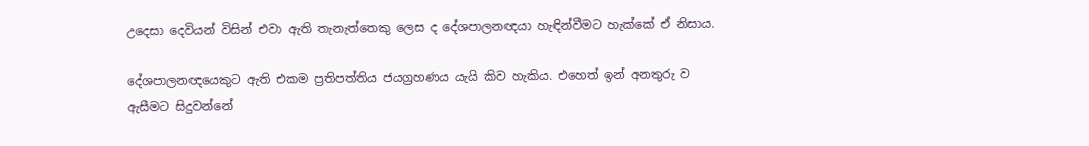උදෙසා දෙවියන් විසින් එවා ඇති තැනැත්තෙකු ලෙස ද දේශපාලනඥයා හැඳින්වීමට හැක්කේ ඒ නිසාය.

දේශපාලනඥයෙකුට ඇති එකම ප්‍රතිපත්තිය ජයග්‍රහණය යැයි කිව හැකිය. එහෙත් ඉන් අනතුරු ව ඇසීමට සිදුවන්නේ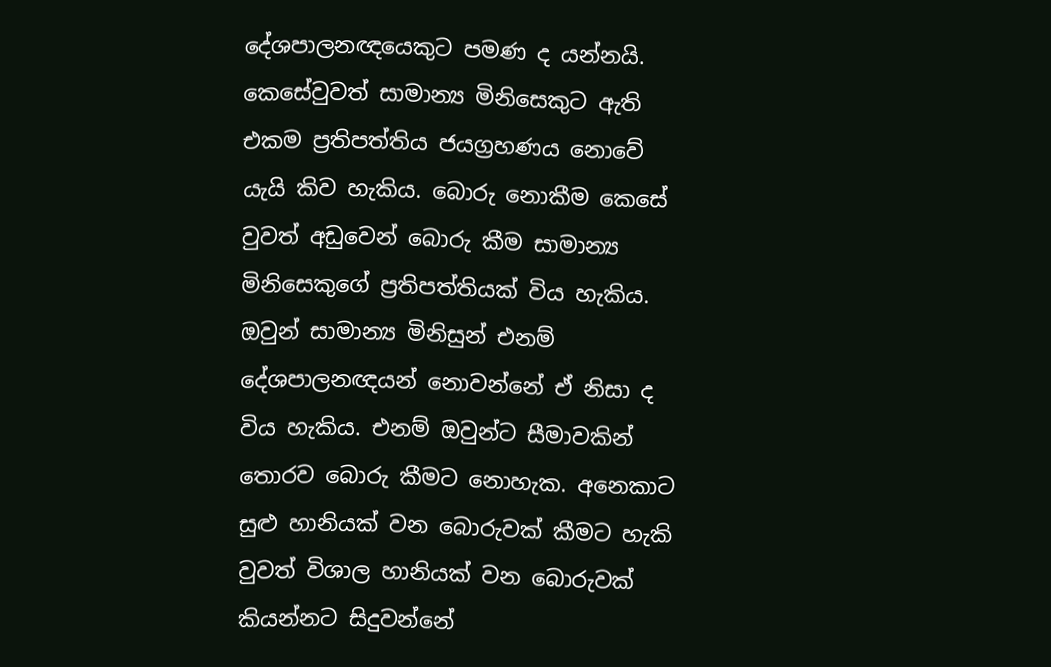දේශපාලනඥයෙකුට පමණ ද යන්නයි. කෙසේවුවත් සාමාන්‍ය මිනිසෙකුට ඇති එකම ප්‍රතිපත්තිය ජයග්‍රහණය නොවේ යැයි කිව හැකිය. බොරු නොකීම කෙසේ වුවත් අඩුවෙන් බොරු කීම සාමාන්‍ය මිනිසෙකුගේ ප්‍රතිපත්තියක් විය හැකිය. ඔවුන් සාමාන්‍ය මිනිසුන් එනම් දේශපාලනඥයන් නොවන්නේ ඒ නිසා ද විය හැකිය. එනම් ඔවුන්ට සීමාවකින් තොරව බොරු කීමට නොහැක. අනෙකාට සුළු හානියක් වන බොරුවක් කීමට හැකි වුවත් විශාල හානියක් වන බොරුවක් කියන්නට සිදුවන්නේ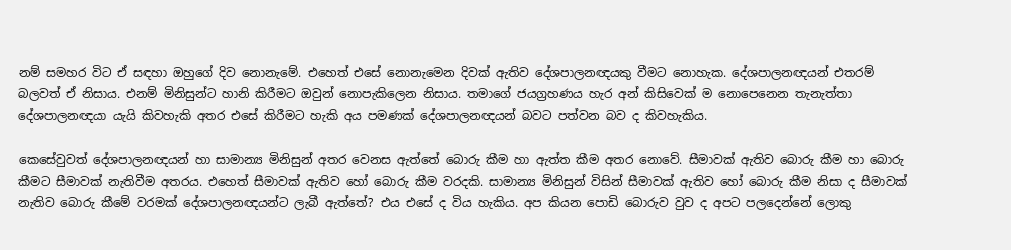නම් සමහර විට ඒ සඳහා ඔහුගේ දිව නොනැමේ. එහෙත් එසේ නොනැමෙන දිවක් ඇතිව දේශපාලනඥයකු වීමට නොහැක. දේශපාලනඥයන් එතරම් බලවත් ඒ නිසාය. එනම් මිනිසුන්ට හානි කිරීමට ඔවුන් නොපැකිලෙන නිසාය. තමාගේ ජයග්‍රහණය හැර අන් කිසිවෙක් ම නොපෙනෙන තැනැත්තා දේශපාලනඥයා යැයි කිවහැකි අතර එසේ කිරීමට හැකි අය පමණක් දේශපාලනඥයන් බවට පත්වන බව ද කිවහැකිය.

කෙසේවුවත් දේශපාලනඥයන් හා සාමාන්‍ය මිනිසුන් අතර වෙනස ඇත්තේ බොරු කීම හා ඇත්ත කීම අතර නොවේ. සීමාවක් ඇතිව බොරු කීම හා බොරු කීමට සීමාවක් නැතිවීම අතරය. එහෙත් සීමාවක් ඇතිව හෝ බොරු කීම වරදකි. සාමාන්‍ය මිනිසුන් විසින් සීමාවක් ඇතිව හෝ බොරු කීම නිසා ද සීමාවක් නැතිව බොරු කීමේ වරමක් දේශපාලනඥයන්ට ලැබී ඇත්තේ? එය එසේ ද විය හැකිය. අප කියන පොඩි බොරුව වුව ද අපට පලදෙන්නේ ලොකු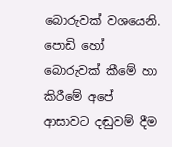බොරුවක් වශයෙනි. පොඩි හෝ බොරුවක් කීමේ හා කිරීමේ අපේ ආසාවට දඬුවම් දීම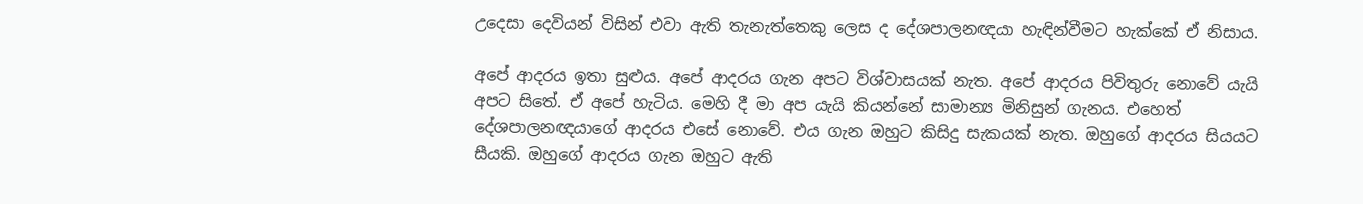උදෙසා දෙවියන් විසින් එවා ඇති තැනැත්තෙකු ලෙස ද දේශපාලනඥයා හැඳින්වීමට හැක්කේ ඒ නිසාය.

අපේ ආදරය ඉතා සුළුය. අපේ ආදරය ගැන අපට විශ්වාසයක් නැත. අපේ ආදරය පිවිතුරු නොවේ යැයි අපට සිතේ. ඒ අපේ හැටිය. මෙහි දී මා අප යැයි කියන්නේ සාමාන්‍ය මිනිසුන් ගැනය. එහෙත් දේශපාලනඥයාගේ ආදරය එසේ නොවේ. එය ගැන ඔහුට කිසිදු සැකයක් නැත. ඔහුගේ ආදරය සියයට සීයකි. ඔහුගේ ආදරය ගැන ඔහුට ඇති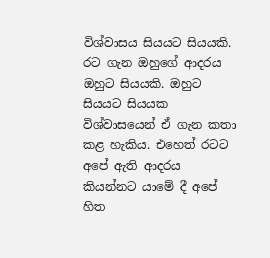විශ්වාසය සියයට සියයකි. රට ගැන ඔහුගේ ආදරය ඔහුට සියයකි. ඔහුට සියයට සියයක විශ්වාසයෙන් ඒ ගැන කතා කළ හැකිය. එහෙත් රටට අපේ ඇති ආදරය කියන්නට යාමේ දී අපේ හිත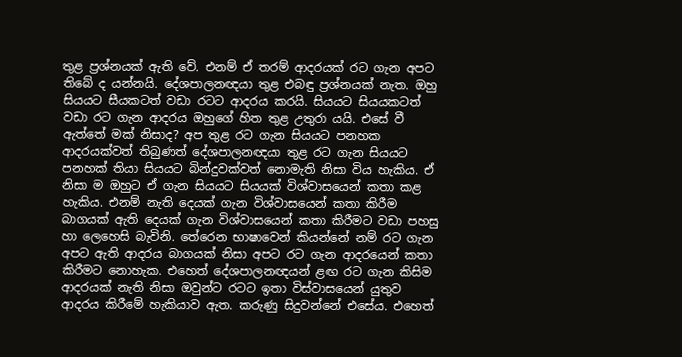තුළ ප්‍රශ්නයක් ඇති වේ. එනම් ඒ තරම් ආදරයක් රට ගැන අපට තිබේ ද යන්නයි. දේශපාලනඥයා තුළ එබඳු ප්‍රශ්නයක් නැත. ඔහු සියයට සීයකටත් වඩා රටට ආදරය කරයි. සියයට සියයකටත් වඩා රට ගැන ආදරය ඔහුගේ හිත තුළ උතුරා යයි. එසේ වී ඇත්තේ මක් නිසාද? අප තුළ රට ගැන සියයට පනහක ආදරයක්වත් තිබුණත් දේශපාලනඥයා තුළ රට ගැන සියයට පනහක් තියා සියයට බින්දුවක්වත් නොමැති නිසා විය හැකිය. ඒ නිසා ම ඔහුට ඒ ගැන සියයට සියයක් විශ්වාසයෙන් කතා කළ හැකිය. එනම් නැති දෙයක් ගැන විශ්වාසයෙන් කතා කිරීම බාගයක් ඇති දෙයක් ගැන විශ්වාසයෙන් කතා කිරීමට වඩා පහසු හා ලෙහෙසි බැවිනි. තේරෙන භාෂාවෙන් කියන්නේ නම් රට ගැන අපට ඇති ආදරය බාගයක් නිසා අපට රට ගැන ආදරයෙන් කතා කිරීමට නොහැක. එහෙත් දේශපාලනඥයන් ළඟ රට ගැන කිසිම ආදරයක් නැති නිසා ඔවුන්ට රටට ඉතා විස්වාසයෙන් යුතුව ආදරය කිරීමේ හැකියාව ඇත. කරුණු සිදුවන්නේ එසේය. එහෙත්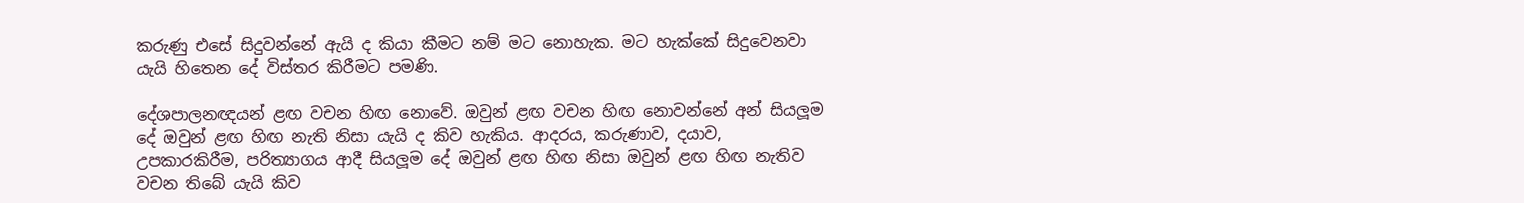කරුණු එසේ සිදුවන්නේ ඇයි ද කියා කීමට නම් මට නොහැක. මට හැක්කේ සිදුවෙනවා යැයි හිතෙන දේ විස්තර කිරීමට පමණි.

දේශපාලනඥයන් ළඟ වචන හිඟ නොවේ. ඔවුන් ළඟ වචන හිඟ නොවන්නේ අන් සියලූම දේ ඔවුන් ළඟ හිඟ නැති නිසා යැයි ද කිව හැකිය. ආදරය, කරුණාව, දයාව, උපකාරකිරීම, පරිත්‍යාගය ආදී සියලූම දේ ඔවුන් ළඟ හිඟ නිසා ඔවුන් ළඟ හිඟ නැතිව වචන තිබේ යැයි කිව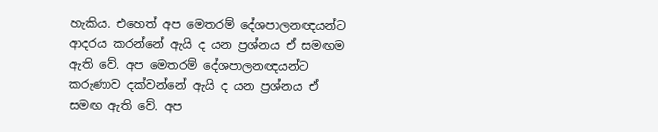හැකිය. එහෙත් අප මෙතරම් දේශපාලනඥයන්ට ආදරය කරන්නේ ඇයි ද යන ප්‍රශ්නය ඒ සමඟම ඇති වේ. අප මෙතරම් දේශපාලනඥයන්ට කරුණාව දක්වන්නේ ඇයි ද යන ප්‍රශ්නය ඒ සමඟ ඇති වේ. අප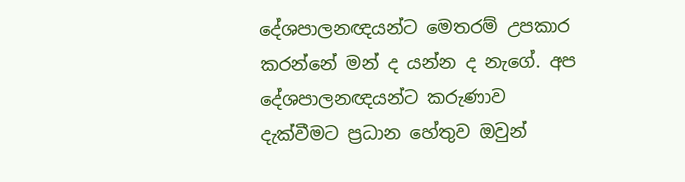දේශපාලනඥයන්ට මෙතරම් උපකාර කරන්නේ මන් ද යන්න ද නැගේ. අප දේශපාලනඥයන්ට කරුණාව දැක්වීමට ප්‍රධාන හේතුව ඔවුන්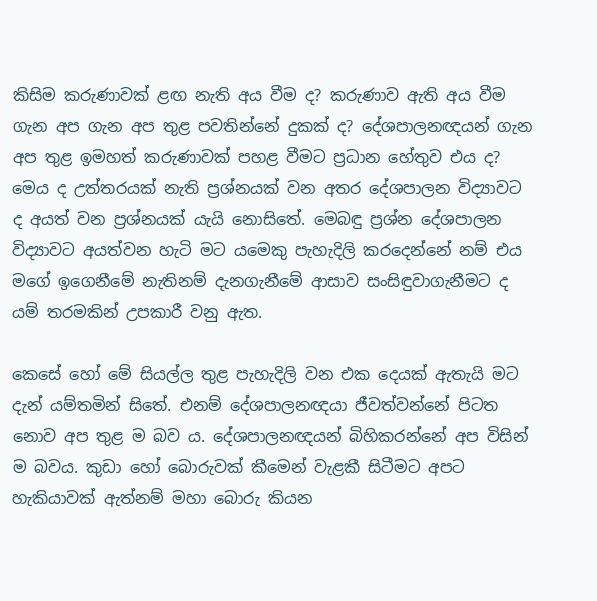කිසිම කරුණාවක් ළඟ නැති අය වීම ද? කරුණාව ඇති අය වීම ගැන අප ගැන අප තුළ පවතින්නේ දුකක් ද? දේශපාලනඥයන් ගැන අප තුළ ඉමහත් කරුණාවක් පහළ වීමට ප්‍රධාන හේතුව එය ද? මෙය ද උත්තරයක් නැති ප්‍රශ්නයක් වන අතර දේශපාලන විද්‍යාවට ද අයත් වන ප්‍රශ්නයක් යැයි නොසිතේ. මෙබඳු ප්‍රශ්න දේශපාලන විද්‍යාවට අයත්වන හැටි මට යමෙකු පැහැදිලි කරදෙන්නේ නම් එය මගේ ඉගෙනීමේ නැතිනම් දැනගැනීමේ ආසාව සංසිඳුවාගැනීමට ද යම් තරමකින් උපකාරී වනු ඇත.

කෙසේ හෝ මේ සියල්ල තුළ පැහැදිලි වන එක දෙයක් ඇතැයි මට දැන් යම්තමින් සිතේ. එනම් දේශපාලනඥයා ජීවත්වන්නේ පිටත නොව අප තුළ ම බව ය. දේශපාලනඥයන් බිහිකරන්නේ අප විසින් ම බවය. කුඩා හෝ බොරුවක් කීමෙන් වැළකී සිටීමට අපට හැකියාවක් ඇත්නම් මහා බොරු කියන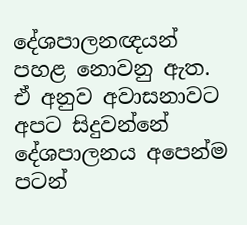දේශපාලනඥයන් පහළ නොවනු ඇත. ඒ අනුව අවාසනාවට අපට සිදුවන්නේ දේශපාලනය අපෙන්ම පටන්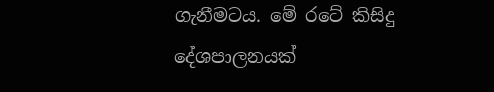ගැනීමටය. මේ රටේ කිසිදු දේශපාලනයක්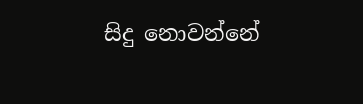සිදු නොවන්නේ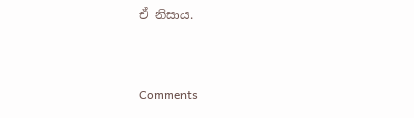ඒ නිසාය.



Comments